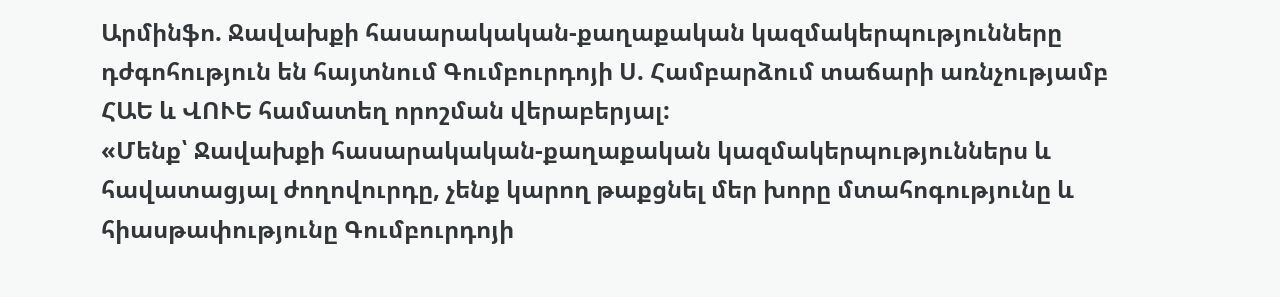Արմինֆո. Ջավախքի հասարակական-քաղաքական կազմակերպությունները դժգոհություն են հայտնում Գումբուրդոյի Ս. Համբարձում տաճարի առնչությամբ ՀԱԵ և ՎՈՒԵ համատեղ որոշման վերաբերյալ:
«Մենք՝ Ջավախքի հասարակական-քաղաքական կազմակերպություններս և հավատացյալ ժողովուրդը, չենք կարող թաքցնել մեր խորը մտահոգությունը և հիասթափությունը Գումբուրդոյի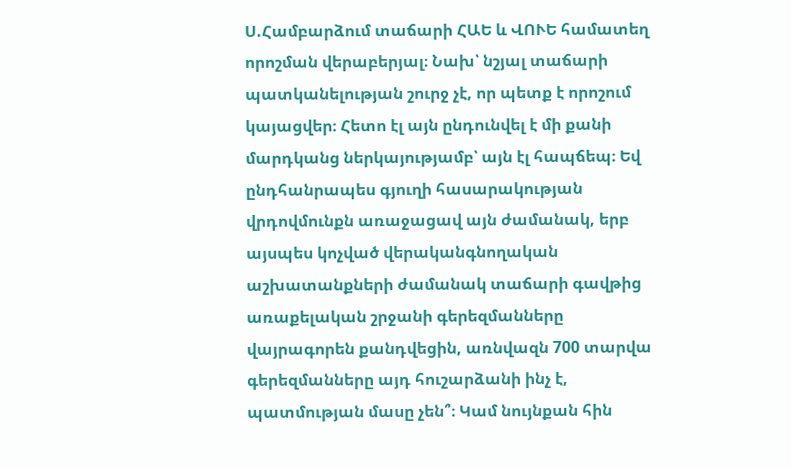Ս.Համբարձում տաճարի ՀԱԵ և ՎՈՒԵ համատեղ որոշման վերաբերյալ։ Նախ՝ նշյալ տաճարի պատկանելության շուրջ չէ, որ պետք է որոշում կայացվեր։ Հետո էլ այն ընդունվել է մի քանի մարդկանց ներկայությամբ՝ այն էլ հապճեպ։ Եվ ընդհանրապես գյուղի հասարակության վրդովմունքն առաջացավ այն ժամանակ, երբ այսպես կոչված վերականգնողական աշխատանքների ժամանակ տաճարի գավթից առաքելական շրջանի գերեզմանները վայրագորեն քանդվեցին, առնվազն 700 տարվա գերեզմանները այդ հուշարձանի ինչ է, պատմության մասը չեն՞։ Կամ նույնքան հին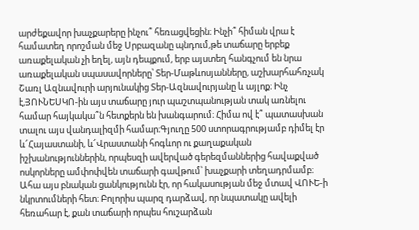արժեքավոր խաչքարերը ինչու՞ հեռացվեցին։ Ինչի՞ հիման վրա է համատեղ որոշման մեջ Սրբազանը պնդում,թե տաճարը երբեք առաքելական չի եղել, այն դեպքում, երբ այստեղ հանգչում են նրա առաքելական սպասավորները՝ Տեր-Մաթևոսյանները, աշխարհահռչակ Շառլ Ազնավուրի արյունակից Տեր-Ազնավուրյանը և այլոք։ Ինչ է,ՅՈՒՆԵՍԿՈ-ին այս տաճարը յուր պաշտպանության տակ առնելու համար հայկակա՞ն հետքերն են խանգարում։ Հիմա ով է՞ պատասխան տալու այս վանդալիզմի համար։Գյուղը 500 ստորագրությամբ դիմել էր և՜Հայաստանի, և՜Վրաստանի հոգևոր ու քաղաքական իշխանություններին, որպեսզի ավերված գերեզմաններից հավաքված ոսկորները ամփոփվեն տաճարի գավթում՝ խաչքարի տեղադրմամբ։ Ահա այս բնական ցանկությունն էր, որ հակասության մեջ մտավ ՎՈՒԵ-ի նկրտումների հետ։ Բոլորիս պարզ դարձավ, որ նպատակը ավելի հեռահար է, քան տաճարի որպես հուշարձան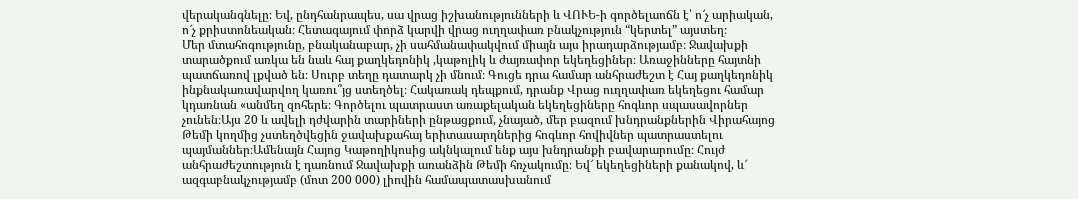վերականգնելը։ Եվ, ընդհանրապես, սա վրաց իշխանությունների և ՎՈՒԵ-ի գործելաոճն է՝ ո՜չ արիական, ո՜չ քրիստոնեական։ Հետագայում փորձ կարվի վրաց ուղղափառ բնակչություն “կերտել” այստեղ։
Մեր մտահոգությունը, բնականաբար, չի սահմանափակվում միայն այս իրադարձությամբ։ Ջավախքի տարածքում առկա են նաև հայ քաղկեդոնիկ ,կաթոլիկ և ժայռափոր եկեղեցիներ։ Առաջինները հայտնի պատճառով լքված են։ Սուրբ տեղը դատարկ չի մնում։ Գուցե դրա համար անհրաժեշտ է Հայ քաղկեդոնիկ ինքնակառավարվող կառու՞յց ստեղծել։ Հակառակ դեպքում, դրանք Վրաց ուղղափառ եկեղեցու համար կդառնան «անմեղ զոհերե։ Գործելու պատրաստ առաքելական եկեղեցիները հոգևոր սպասավորներ չունեն։Այս 20 և ավելի դժվարին տարիների ընթացքում, չնայած, մեր բազում խնդրանքներին Վիրահայոց Թեմի կողմից չստեղծվեցին ջավախքահայ երիտասարդներից հոգևոր հովիվներ պատրաստելու պայմաններ։Ամենայն Հայոց Կաթողիկոսից ակնկալում ենք այս խնդրանքի բավարարումը։ Հույժ անհրաժեշտություն է դառնում Ջավախքի առանձին Թեմի հռչակումը։ Եվ՜ եկեղեցիների քանակով, և՜ ազգաբնակչությամբ (մոտ 200 000) լիովին համապատասխանում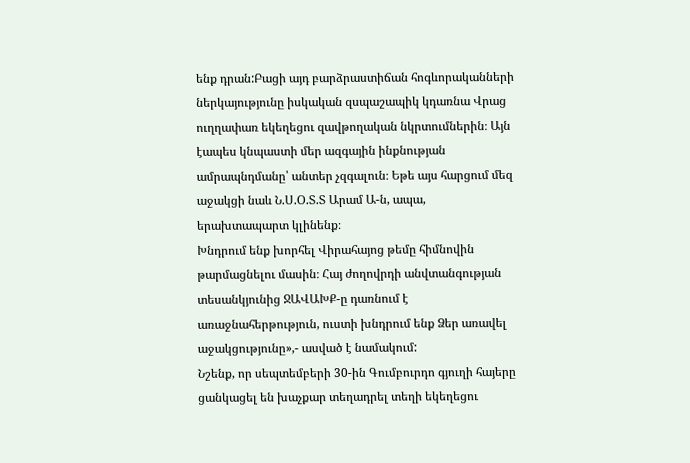ենք դրան:Բացի այդ բարձրաստիճան հոգևորականների ներկայությունը իսկական զսպաշապիկ կդառնա Վրաց ուղղափառ եկեղեցու զավթողական նկրտումներին։ Այն էապես կնպաստի մեր ազգային ինքնության ամրապնդմանը՝ անտեր չզգալուն։ Եթե այս հարցում մեզ աջակցի նաև Ն.Ս.Օ.Տ.Տ Արամ Ա-ն, ապա, երախտապարտ կլինենք։
Խնդրում ենք խորհել Վիրահայոց թեմը հիմնովին թարմացնելու մասին։ Հայ ժողովրդի անվտանգության տեսանկյունից ՋԱՎԱԽՔ-ը դառնում է առաջնահերթություն, ուստի խնդրում ենք Ձեր առավել աջակցությունը»,- ասված է նամակում:
Նշենք, որ սեպտեմբերի 30-ին Գումբուրդո գյուղի հայերը ցանկացել են խաչքար տեղադրել տեղի եկեղեցու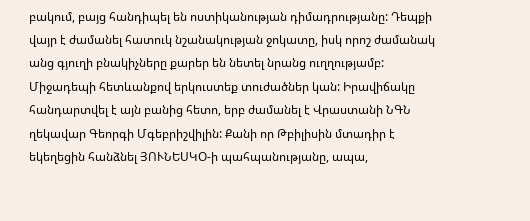բակում, բայց հանդիպել են ոստիկանության դիմադրությանը: Դեպքի վայր է ժամանել հատուկ նշանակության ջոկատը, իսկ որոշ ժամանակ անց գյուղի բնակիչները քարեր են նետել նրանց ուղղությամբ: Միջադեպի հետևանքով երկուստեք տուժածներ կան: Իրավիճակը հանդարտվել է այն բանից հետո, երբ ժամանել է Վրաստանի ՆԳՆ ղեկավար Գեորգի Մգեբրիշվիլին: Քանի որ Թբիլիսին մտադիր է եկեղեցին հանձնել ՅՈՒՆԵՍԿՕ-ի պահպանությանը, ապա,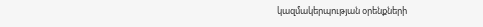կազմակերպության օրենքների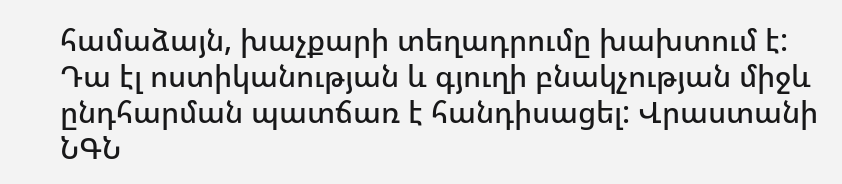համաձայն, խաչքարի տեղադրումը խախտում է: Դա էլ ոստիկանության և գյուղի բնակչության միջև ընդհարման պատճառ է հանդիսացել: Վրաստանի ՆԳՆ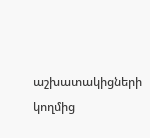աշխատակիցների կողմից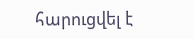հարուցվել է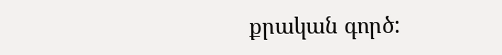քրական գործ: